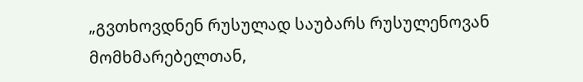„გვთხოვდნენ რუსულად საუბარს რუსულენოვან მომხმარებელთან,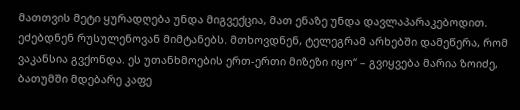მათთვის მეტი ყურადღება უნდა მიგვექცია, მათ ენაზე უნდა დავლაპარაკებოდით. ეძებდნენ რუსულენოვან მიმტანებს. მთხოვდნენ, ტელეგრამ არხებში დამეწერა, რომ ვაკანსია გვქონდა. ეს უთანხმოების ერთ-ერთი მიზეზი იყო“ – გვიყვება მარია ზოიძე, ბათუმში მდებარე კაფე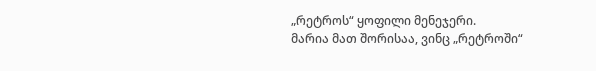„რეტროს“ ყოფილი მენეჯერი.
მარია მათ შორისაა, ვინც „რეტროში“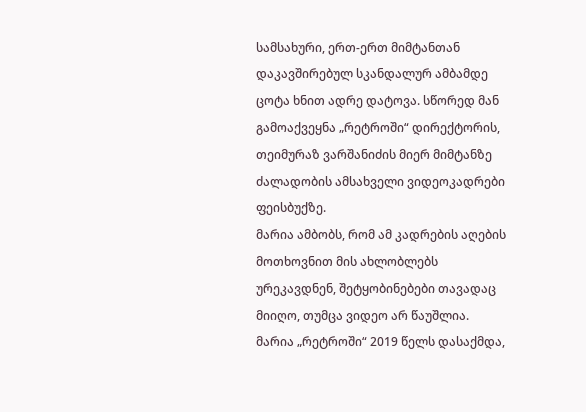სამსახური, ერთ-ერთ მიმტანთან დაკავშირებულ სკანდალურ ამბამდე ცოტა ხნით ადრე დატოვა. სწორედ მან გამოაქვეყნა „რეტროში“ დირექტორის, თეიმურაზ ვარშანიძის მიერ მიმტანზე ძალადობის ამსახველი ვიდეოკადრები ფეისბუქზე.
მარია ამბობს, რომ ამ კადრების აღების მოთხოვნით მის ახლობლებს ურეკავდნენ, შეტყობინებები თავადაც მიიღო, თუმცა ვიდეო არ წაუშლია.
მარია „რეტროში“ 2019 წელს დასაქმდა,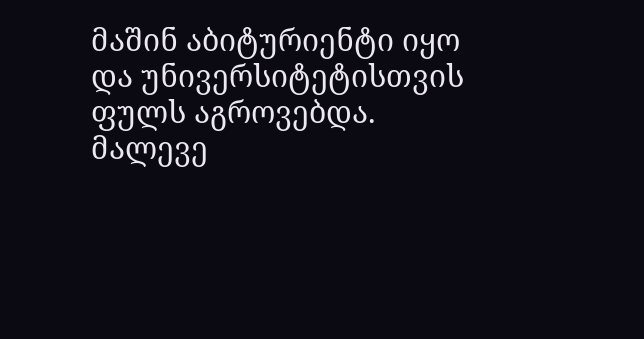მაშინ აბიტურიენტი იყო და უნივერსიტეტისთვის ფულს აგროვებდა. მალევე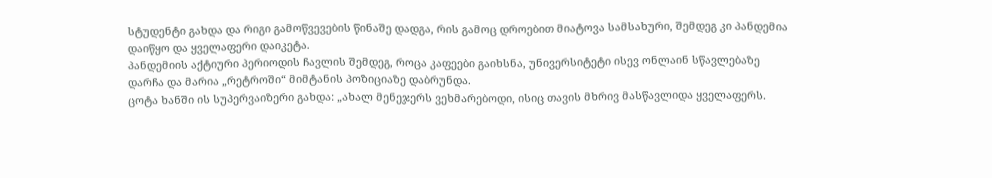სტუდენტი გახდა და რიგი გამოწვევების წინაშე დადგა, რის გამოც დროებით მიატოვა სამსახური, შემდეგ კი პანდემია დაიწყო და ყველაფერი დაიკეტა.
პანდემიის აქტიური პერიოდის ჩავლის შემდეგ, როცა კაფეები გაიხსნა, უნივერსიტეტი ისევ ონლაინ სწავლებაზე დარჩა და მარია „რეტროში“ მიმტანის პოზიციაზე დაბრუნდა.
ცოტა ხანში ის სუპერვაიზერი გახდა: „ახალ მენეჯერს ვეხმარებოდი, ისიც თავის მხრივ მასწავლიდა ყველაფერს.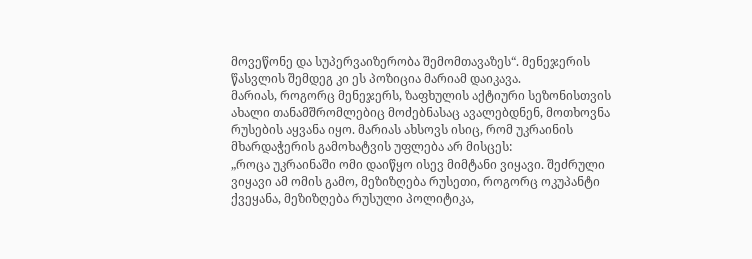მოვეწონე და სუპერვაიზერობა შემომთავაზეს“. მენეჯერის წასვლის შემდეგ კი ეს პოზიცია მარიამ დაიკავა.
მარიას, როგორც მენეჯერს, ზაფხულის აქტიური სეზონისთვის ახალი თანამშრომლებიც მოძებნასაც ავალებდნენ, მოთხოვნა რუსების აყვანა იყო. მარიას ახსოვს ისიც, რომ უკრაინის მხარდაჭერის გამოხატვის უფლება არ მისცეს:
„როცა უკრაინაში ომი დაიწყო ისევ მიმტანი ვიყავი. შეძრული ვიყავი ამ ომის გამო, მეზიზღება რუსეთი, როგორც ოკუპანტი ქვეყანა, მეზიზღება რუსული პოლიტიკა,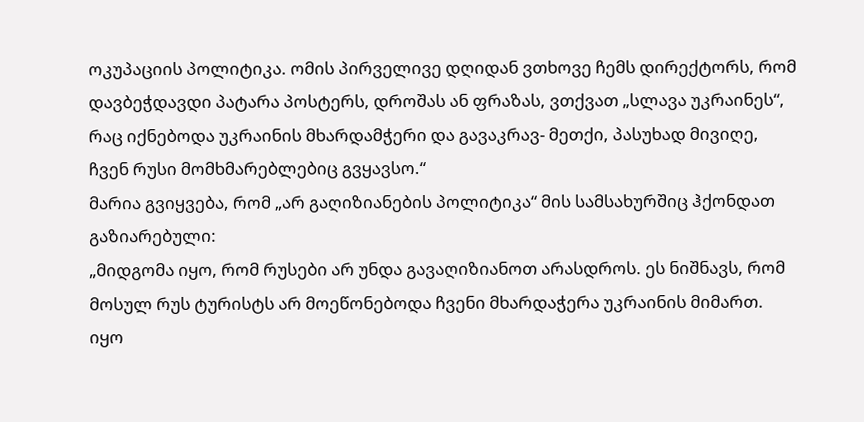ოკუპაციის პოლიტიკა. ომის პირველივე დღიდან ვთხოვე ჩემს დირექტორს, რომ დავბეჭდავდი პატარა პოსტერს, დროშას ან ფრაზას, ვთქვათ „სლავა უკრაინეს“, რაც იქნებოდა უკრაინის მხარდამჭერი და გავაკრავ- მეთქი, პასუხად მივიღე, ჩვენ რუსი მომხმარებლებიც გვყავსო.“
მარია გვიყვება, რომ „არ გაღიზიანების პოლიტიკა“ მის სამსახურშიც ჰქონდათ გაზიარებული:
„მიდგომა იყო, რომ რუსები არ უნდა გავაღიზიანოთ არასდროს. ეს ნიშნავს, რომ მოსულ რუს ტურისტს არ მოეწონებოდა ჩვენი მხარდაჭერა უკრაინის მიმართ. იყო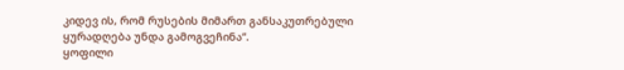კიდევ ის, რომ რუსების მიმართ განსაკუთრებული ყურადღება უნდა გამოგვეჩინა“.
ყოფილი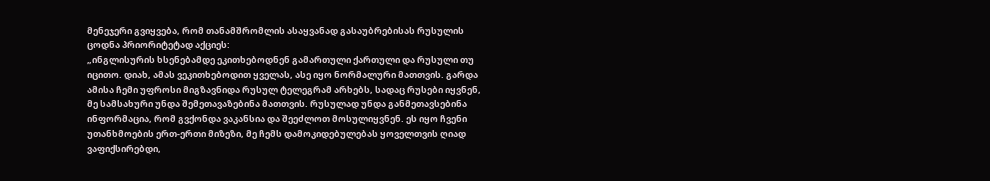მენეჯერი გვიყვება, რომ თანამშრომლის ასაყვანად გასაუბრებისას რუსულის ცოდნა პრიორიტეტად აქციეს:
„ინგლისურის ხსენებამდე ეკითხებოდნენ გამართული ქართული და რუსული თუ იცითო. დიახ, ამას ვეკითხებოდით ყველას, ასე იყო ნორმალური მათთვის. გარდა ამისა ჩემი უფროსი მიგზავნიდა რუსულ ტელეგრამ არხებს, სადაც რუსები იყვნენ, მე სამსახური უნდა შემეთავაზებინა მათთვის. რუსულად უნდა განმეთავსებინა ინფორმაცია, რომ გვქონდა ვაკანსია და შეეძლოთ მოსულიყვნენ. ეს იყო ჩვენი უთანხმოების ერთ-ერთი მიზეზი, მე ჩემს დამოკიდებულებას ყოველთვის ღიად ვაფიქსირებდი,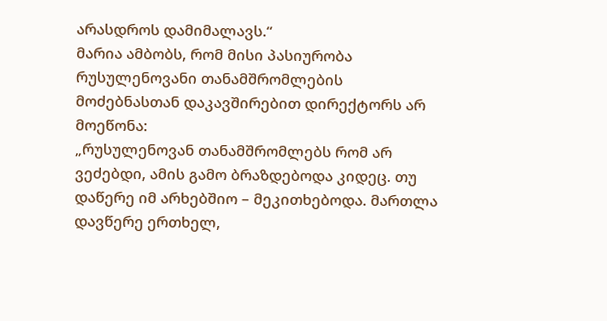არასდროს დამიმალავს.“
მარია ამბობს, რომ მისი პასიურობა რუსულენოვანი თანამშრომლების მოძებნასთან დაკავშირებით დირექტორს არ მოეწონა:
„რუსულენოვან თანამშრომლებს რომ არ ვეძებდი, ამის გამო ბრაზდებოდა კიდეც. თუ დაწერე იმ არხებშიო – მეკითხებოდა. მართლა დავწერე ერთხელ,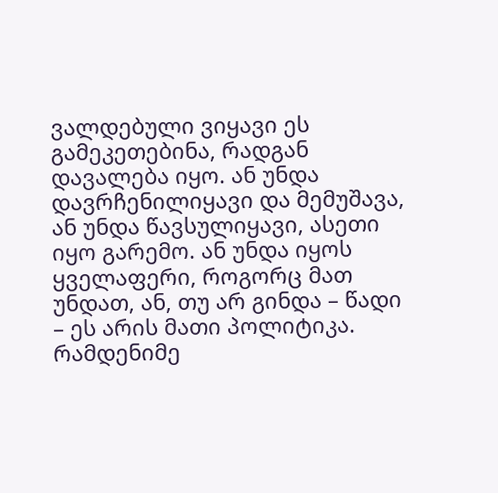ვალდებული ვიყავი ეს გამეკეთებინა, რადგან დავალება იყო. ან უნდა დავრჩენილიყავი და მემუშავა, ან უნდა წავსულიყავი, ასეთი იყო გარემო. ან უნდა იყოს ყველაფერი, როგორც მათ უნდათ, ან, თუ არ გინდა – წადი – ეს არის მათი პოლიტიკა. რამდენიმე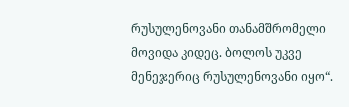რუსულენოვანი თანამშრომელი მოვიდა კიდეც. ბოლოს უკვე მენეჯერიც რუსულენოვანი იყო“.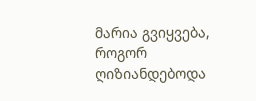მარია გვიყვება, როგორ ღიზიანდებოდა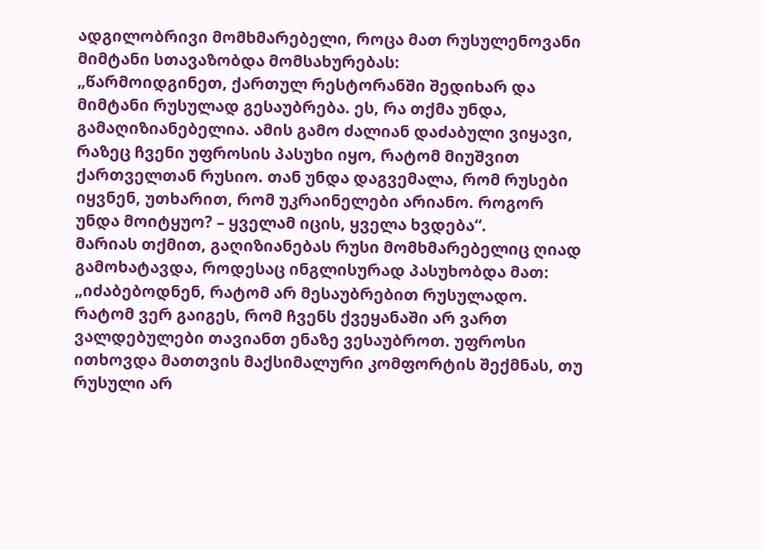ადგილობრივი მომხმარებელი, როცა მათ რუსულენოვანი მიმტანი სთავაზობდა მომსახურებას:
„წარმოიდგინეთ, ქართულ რესტორანში შედიხარ და მიმტანი რუსულად გესაუბრება. ეს, რა თქმა უნდა, გამაღიზიანებელია. ამის გამო ძალიან დაძაბული ვიყავი, რაზეც ჩვენი უფროსის პასუხი იყო, რატომ მიუშვით ქართველთან რუსიო. თან უნდა დაგვემალა, რომ რუსები იყვნენ, უთხარით, რომ უკრაინელები არიანო. როგორ უნდა მოიტყუო? – ყველამ იცის, ყველა ხვდება“.
მარიას თქმით, გაღიზიანებას რუსი მომხმარებელიც ღიად გამოხატავდა, როდესაც ინგლისურად პასუხობდა მათ:
„იძაბებოდნენ, რატომ არ მესაუბრებით რუსულადო. რატომ ვერ გაიგეს, რომ ჩვენს ქვეყანაში არ ვართ ვალდებულები თავიანთ ენაზე ვესაუბროთ. უფროსი ითხოვდა მათთვის მაქსიმალური კომფორტის შექმნას, თუ რუსული არ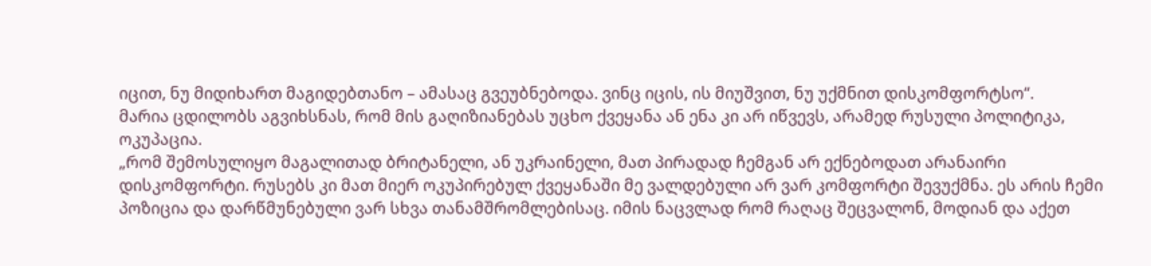იცით, ნუ მიდიხართ მაგიდებთანო – ამასაც გვეუბნებოდა. ვინც იცის, ის მიუშვით, ნუ უქმნით დისკომფორტსო“.
მარია ცდილობს აგვიხსნას, რომ მის გაღიზიანებას უცხო ქვეყანა ან ენა კი არ იწვევს, არამედ რუსული პოლიტიკა, ოკუპაცია.
„რომ შემოსულიყო მაგალითად ბრიტანელი, ან უკრაინელი, მათ პირადად ჩემგან არ ექნებოდათ არანაირი დისკომფორტი. რუსებს კი მათ მიერ ოკუპირებულ ქვეყანაში მე ვალდებული არ ვარ კომფორტი შევუქმნა. ეს არის ჩემი პოზიცია და დარწმუნებული ვარ სხვა თანამშრომლებისაც. იმის ნაცვლად რომ რაღაც შეცვალონ, მოდიან და აქეთ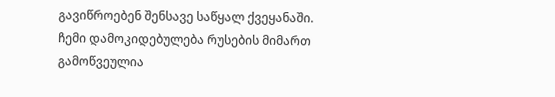გავიწროებენ შენსავე საწყალ ქვეყანაში.
ჩემი დამოკიდებულება რუსების მიმართ გამოწვეულია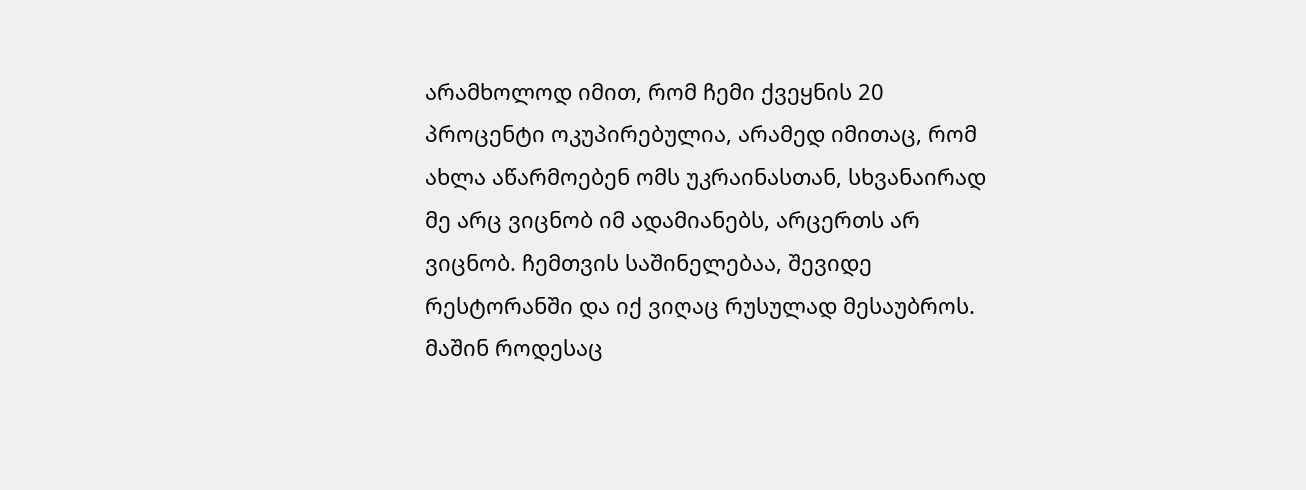არამხოლოდ იმით, რომ ჩემი ქვეყნის 20 პროცენტი ოკუპირებულია, არამედ იმითაც, რომ ახლა აწარმოებენ ომს უკრაინასთან, სხვანაირად მე არც ვიცნობ იმ ადამიანებს, არცერთს არ ვიცნობ. ჩემთვის საშინელებაა, შევიდე რესტორანში და იქ ვიღაც რუსულად მესაუბროს. მაშინ როდესაც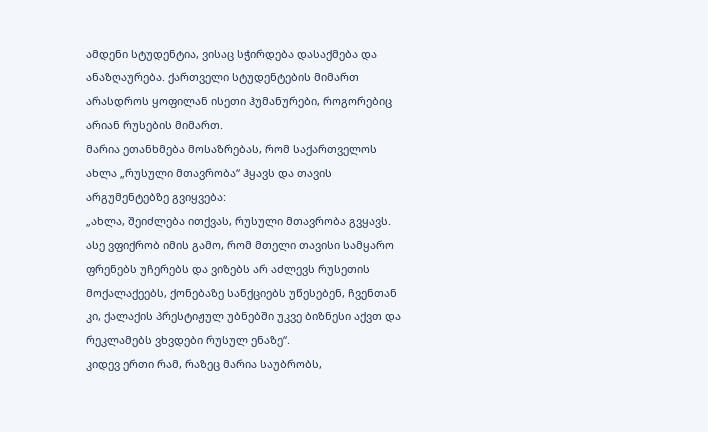ამდენი სტუდენტია, ვისაც სჭირდება დასაქმება და ანაზღაურება. ქართველი სტუდენტების მიმართ არასდროს ყოფილან ისეთი ჰუმანურები, როგორებიც არიან რუსების მიმართ.
მარია ეთანხმება მოსაზრებას, რომ საქართველოს ახლა „რუსული მთავრობა“ ჰყავს და თავის არგუმენტებზე გვიყვება:
„ახლა, შეიძლება ითქვას, რუსული მთავრობა გვყავს. ასე ვფიქრობ იმის გამო, რომ მთელი თავისი სამყარო ფრენებს უჩერებს და ვიზებს არ აძლევს რუსეთის მოქალაქეებს, ქონებაზე სანქციებს უწესებენ, ჩვენთან კი, ქალაქის პრესტიჟულ უბნებში უკვე ბიზნესი აქვთ და რეკლამებს ვხვდები რუსულ ენაზე“.
კიდევ ერთი რამ, რაზეც მარია საუბრობს,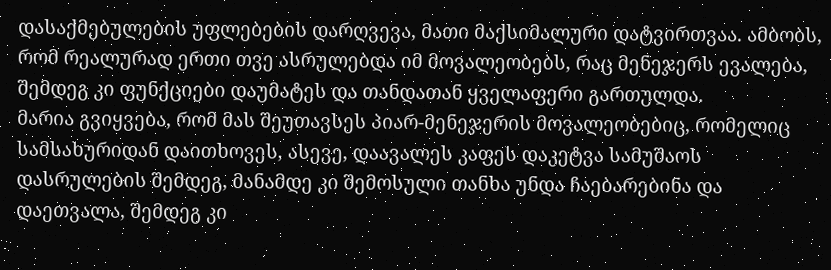დასაქმებულების უფლებების დარღვევა, მათი მაქსიმალური დატვირთვაა. ამბობს, რომ რეალურად ერთი თვე ასრულებდა იმ მოვალეობებს, რაც მენეჯერს ევალება, შემდეგ კი ფუნქციები დაუმატეს და თანდათან ყველაფერი გართულდა.
მარია გვიყვება, რომ მას შეუთავსეს პიარ-მენეჯერის მოვალეობებიც, რომელიც სამსახურიდან დაითხოვეს, ასევე, დაავალეს კაფეს დაკეტვა სამუშაოს დასრულების შემდეგ, მანამდე კი შემოსული თანხა უნდა ჩაებარებინა და დაეთვალა, შემდეგ კი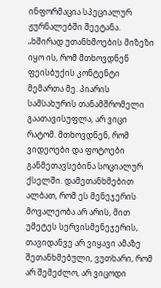ინფორმაცია სპეციალურ ჟურნალებში შეეტანა.
„ხშირად უთანხმოების მიზეზი იყო ის, რომ მთხოვდნენ ფეისბუქის კონტენტი მემართა მე. პიარის სამსახურის თანამშრომელი გაათავისუფლა, არ ვიცი რატომ. მთხოვდნენ, რომ ვიდეოები და ფოტოები განმეთავსებინა სოციალურ ქსელში. დამეთანხმებით ალბათ, რომ ეს მენეჯერის მოვალეობა არ არის, მით უმეტეს სერვისმენეჯერის, თავიდანვე არ ვიყავი ამაზე შეთანხმებული, ვუთხარი, რომ არ შემეძლო, არ ვიცოდი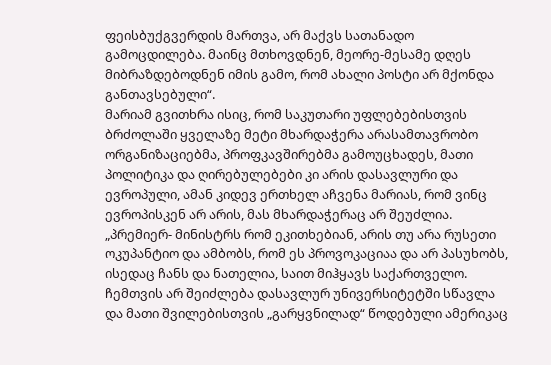ფეისბუქგვერდის მართვა, არ მაქვს სათანადო გამოცდილება. მაინც მთხოვდნენ, მეორე-მესამე დღეს მიბრაზდებოდნენ იმის გამო, რომ ახალი პოსტი არ მქონდა განთავსებული“.
მარიამ გვითხრა ისიც, რომ საკუთარი უფლებებისთვის ბრძოლაში ყველაზე მეტი მხარდაჭერა არასამთავრობო ორგანიზაციებმა, პროფკავშირებმა გამოუცხადეს, მათი პოლიტიკა და ღირებულებები კი არის დასავლური და ევროპული, ამან კიდევ ერთხელ აჩვენა მარიას, რომ ვინც ევროპისკენ არ არის, მას მხარდაჭერაც არ შეუძლია.
„პრემიერ- მინისტრს რომ ეკითხებიან, არის თუ არა რუსეთი ოკუპანტიო და ამბობს, რომ ეს პროვოკაციაა და არ პასუხობს, ისედაც ჩანს და ნათელია, საით მიჰყავს საქართველო. ჩემთვის არ შეიძლება დასავლურ უნივერსიტეტში სწავლა და მათი შვილებისთვის „გარყვნილად“ წოდებული ამერიკაც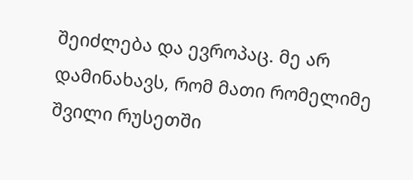შეიძლება და ევროპაც. მე არ დამინახავს, რომ მათი რომელიმე შვილი რუსეთში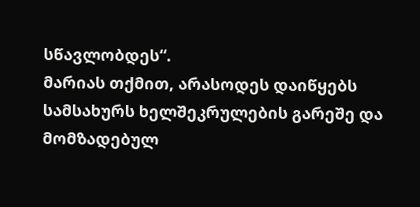სწავლობდეს“.
მარიას თქმით, არასოდეს დაიწყებს სამსახურს ხელშეკრულების გარეშე და მომზადებულ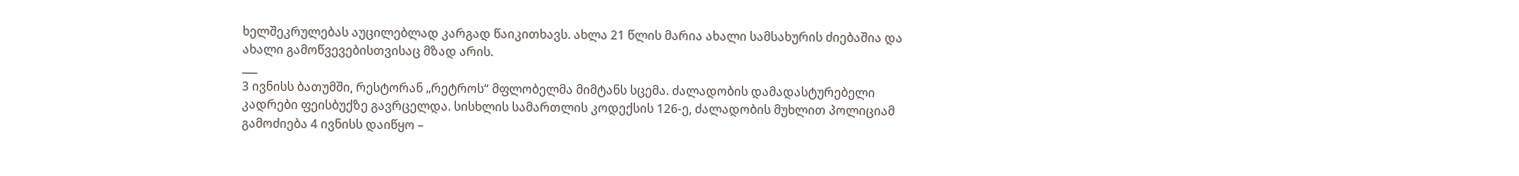ხელშეკრულებას აუცილებლად კარგად წაიკითხავს. ახლა 21 წლის მარია ახალი სამსახურის ძიებაშია და ახალი გამოწვევებისთვისაც მზად არის.
___
3 ივნისს ბათუმში, რესტორან „რეტროს“ მფლობელმა მიმტანს სცემა. ძალადობის დამადასტურებელი კადრები ფეისბუქზე გავრცელდა. სისხლის სამართლის კოდექსის 126-ე, ძალადობის მუხლით პოლიციამ გამოძიება 4 ივნისს დაიწყო –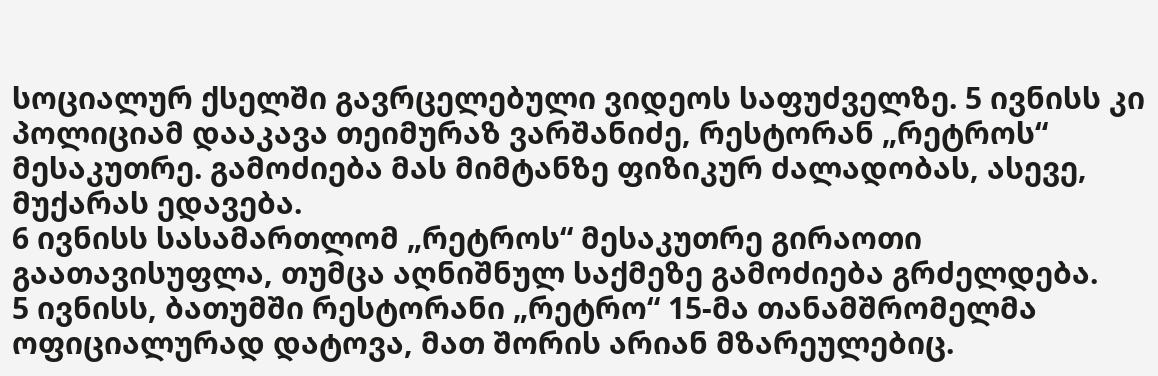სოციალურ ქსელში გავრცელებული ვიდეოს საფუძველზე. 5 ივნისს კი პოლიციამ დააკავა თეიმურაზ ვარშანიძე, რესტორან „რეტროს“ მესაკუთრე. გამოძიება მას მიმტანზე ფიზიკურ ძალადობას, ასევე, მუქარას ედავება.
6 ივნისს სასამართლომ „რეტროს“ მესაკუთრე გირაოთი გაათავისუფლა, თუმცა აღნიშნულ საქმეზე გამოძიება გრძელდება.
5 ივნისს, ბათუმში რესტორანი „რეტრო“ 15-მა თანამშრომელმა ოფიციალურად დატოვა, მათ შორის არიან მზარეულებიც.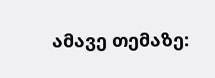ამავე თემაზე: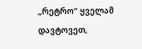„რეტრო“ ყველამ დავტოვეთ,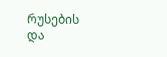რუსების და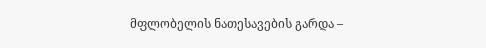მფლობელის ნათესავების გარდა –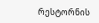რესტორნის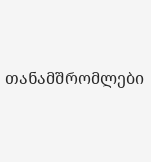თანამშრომლები